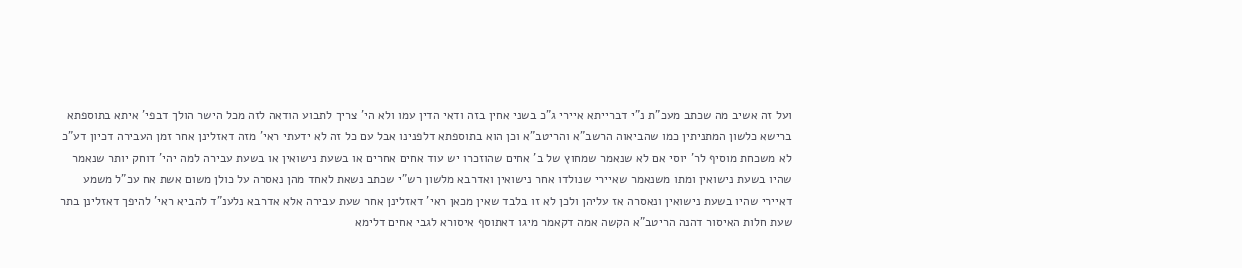ועל זה אשיב מה שכתב מעכ"ת נ"י דברייתא איירי ג"כ בשני אחין בזה ודאי הדין עמו ולא הי' צריך לתבוע הודאה לזה מכל הישר הולך דבפי' איתא בתוספתא ברישא כלשון המתניתין כמו שהביאוה הרשב"א והריטב"א וכן הוא בתוספתא דלפנינו אבל עם כל זה לא ידעתי ראי' מזה דאזלינן אחר זמן העבירה דכיון דע"כ לא משכחת מוסיף לר' יוסי אם לא שנאמר שמחוץ של ב' אחים שהוזכרו יש עוד אחים אחרים או בשעת נישואין או בשעת עבירה למה יהי' דוחק יותר שנאמר שהיו בשעת נישואין ומתו משנאמר שאיירי שנולדו אחר נישואין ואדרבא מלשון רש"י שכתב נשאת לאחד מהן נאסרה על כולן משום אשת אח עכ"ל משמע דאיירי שהיו בשעת נישואין ונאסרה אז עליהן ולכן לא זו בלבד שאין מכאן ראי' דאזלינן אחר שעת עבירה אלא אדרבא נלענ"ד להביא ראי' להיפך דאזלינן בתר שעת חלות האיסור דהנה הריטב"א הקשה אמה דקאמר מיגו דאתוסף איסורא לגבי אחים דלימא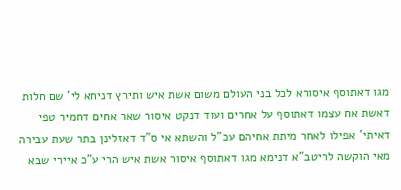מגו דאתוסף איסורא לכל בני העולם משום אשת איש ותירץ דניחא לי' שם חלות דאשת אח עצמו דאתוסף על אחרים ועוד דנקט איסור שאר אחים דחמיר טפי דאיתי' אפילו לאחר מיתת אחיהם עכ"ל והשתא אי ס"ד דאזלינן בתר שעת עבירה מאי הוקשה לריטב"א דנימא מגו דאתוסף איסור אשת איש הרי ע"כ איירי שבא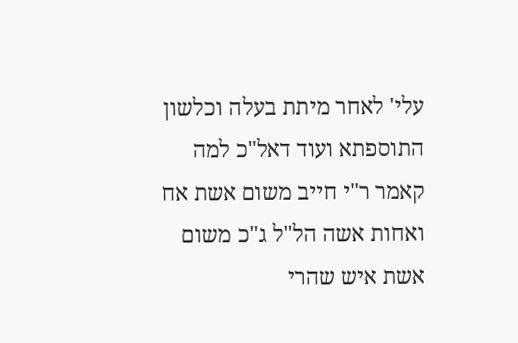עלי' לאחר מיתת בעלה וכלשון התוספתא ועוד דאל"כ למה קאמר ר"י חייב משום אשת אח ואחות אשה הל"ל ג"כ משום אשת איש שהרי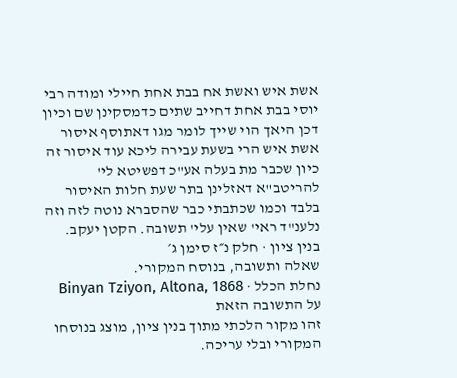אשת איש ואשת אח בבת אחת חיילי ומודה רבי יוסי בבת אחת דחייב שתים כדמסקינן שם וכיון דכן היאך הוי שייך לומר מגו דאתוסף איסור אשת איש הרי בשעת עבירה ליכא עוד איסור זה כיון שכבר מת בעלה אע"כ דפשיטא לי' להריטב"א דאזלינן בתר שעת חלות האיסור בלבד וכמו שכתבתי כבר שהסברא נוטה לזה וזה נלענ"ד ראי' שאין עלי' תשובה. הקטן יעקב.
בנין ציון · חלק נ״ז סימן ג׳
שאלה ותשובה, בנוסח המקורי.
נחלת הכלל · Binyan Tziyon, Altona, 1868
על התשובה הזאת
זהו מקור הלכתי מתוך בנין ציון, מוצג בנוסחו המקורי ובלי עריכה.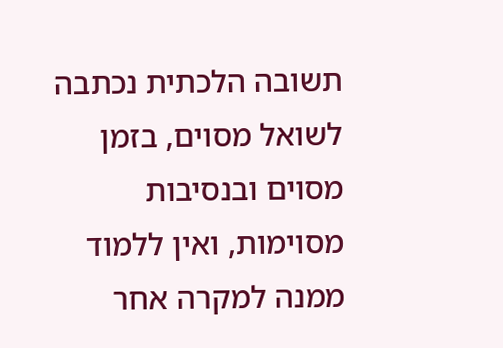תשובה הלכתית נכתבה לשואל מסוים, בזמן מסוים ובנסיבות מסוימות, ואין ללמוד ממנה למקרה אחר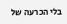בלי הכרעה של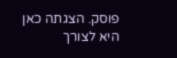פוסק. הצגתה כאן היא לצורך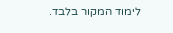לימוד המקור בלבד.